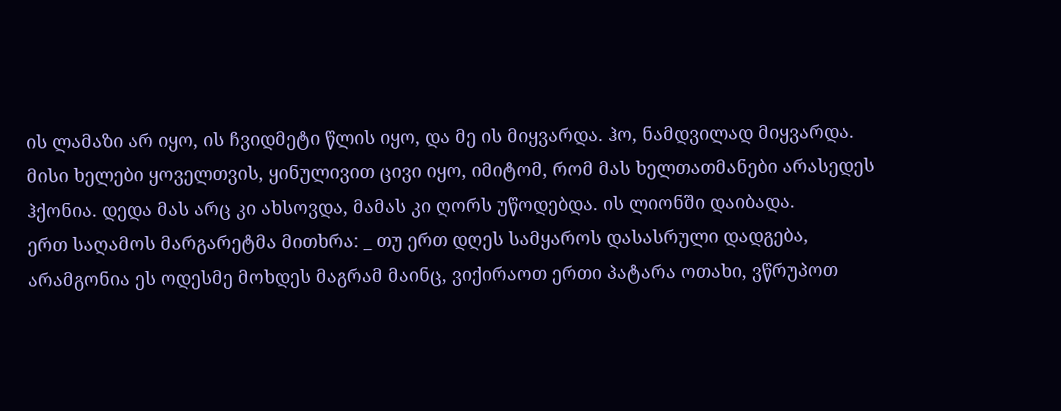ის ლამაზი არ იყო, ის ჩვიდმეტი წლის იყო, და მე ის მიყვარდა. ჰო, ნამდვილად მიყვარდა. მისი ხელები ყოველთვის, ყინულივით ცივი იყო, იმიტომ, რომ მას ხელთათმანები არასედეს ჰქონია. დედა მას არც კი ახსოვდა, მამას კი ღორს უწოდებდა. ის ლიონში დაიბადა.
ერთ საღამოს მარგარეტმა მითხრა: _ თუ ერთ დღეს სამყაროს დასასრული დადგება, არამგონია ეს ოდესმე მოხდეს მაგრამ მაინც, ვიქირაოთ ერთი პატარა ოთახი, ვწრუპოთ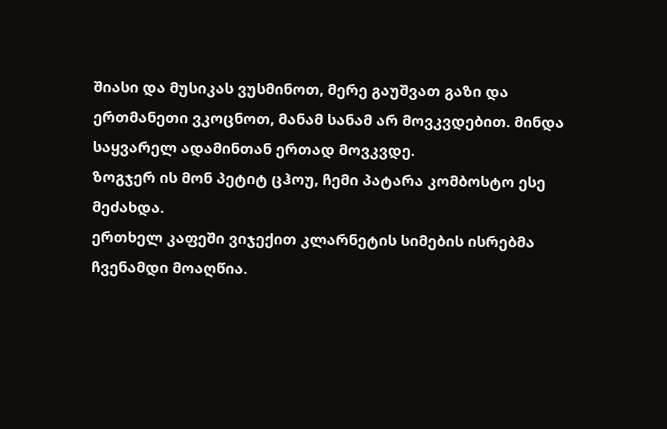შიასი და მუსიკას ვუსმინოთ, მერე გაუშვათ გაზი და ერთმანეთი ვკოცნოთ, მანამ სანამ არ მოვკვდებით. მინდა საყვარელ ადამინთან ერთად მოვკვდე.
ზოგჯერ ის მონ პეტიტ ცჰოუ, ჩემი პატარა კომბოსტო ესე მეძახდა.
ერთხელ კაფეში ვიჯექით კლარნეტის სიმების ისრებმა ჩვენამდი მოაღწია.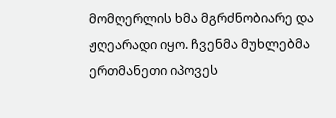მომღერლის ხმა მგრძნობიარე და ჟღეარადი იყო. ჩვენმა მუხლებმა ერთმანეთი იპოვეს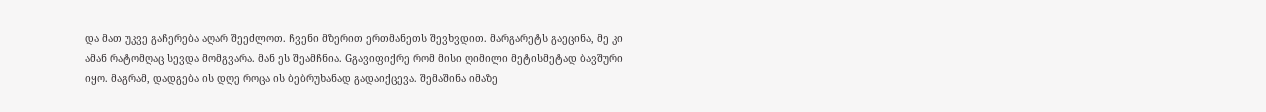და მათ უკვე გაჩერება აღარ შეეძლოთ. ჩვენი მზერით ერთმანეთს შევხვდით. მარგარეტს გაეცინა, მე კი ამან რატომღაც სევდა მომგვარა. მან ეს შეამჩნია. Gგავიფიქრე რომ მისი ღიმილი მეტისმეტად ბავშური იყო. მაგრამ, დადგება ის დღე როცა ის ბებრუხანად გადაიქცევა. შემაშინა იმაზე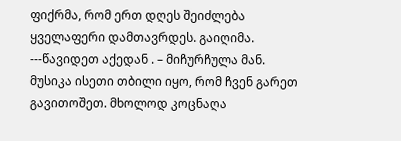ფიქრმა, რომ ერთ დღეს შეიძლება ყველაფერი დამთავრდეს. გაიღიმა.
---წავიდეთ აქედან . – მიჩურჩულა მან.
მუსიკა ისეთი თბილი იყო, რომ ჩვენ გარეთ გავითოშეთ. მხოლოდ კოცნაღა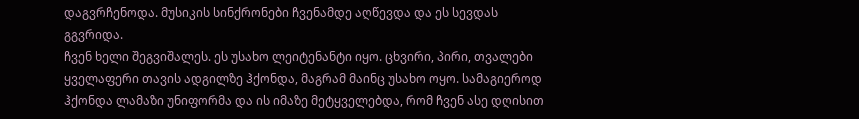დაგვრჩენოდა. მუსიკის სინქრონები ჩვენამდე აღწევდა და ეს სევდას გგვრიდა.
ჩვენ ხელი შეგვიშალეს. ეს უსახო ლეიტენანტი იყო. ცხვირი, პირი, თვალები ყველაფერი თავის ადგილზე ჰქონდა, მაგრამ მაინც უსახო ოყო. სამაგიეროდ ჰქონდა ლამაზი უნიფორმა და ის იმაზე მეტყველებდა, რომ ჩვენ ასე დღისით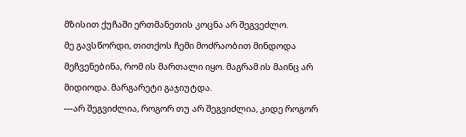მზისით ქუჩაში ერთმანეთის კოცნა არ შეგვეძლო.
მე გავსწორდი, თითქოს ჩემი მოძრაობით მინდოდა მეჩვენებინა, რომ ის მართალი იყო. მაგრამ ის მაინც არ მიდიოდა. მარგარეტი გაჯიუტდა.
---არ შეგვიძლია, როგორ თუ არ შეგვიძლია, კიდე როგორ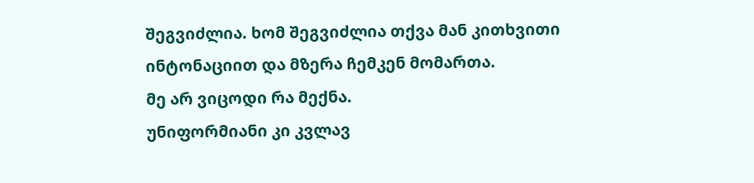შეგვიძლია. ხომ შეგვიძლია თქვა მან კითხვითი ინტონაციით და მზერა ჩემკენ მომართა.
მე არ ვიცოდი რა მექნა.
უნიფორმიანი კი კვლავ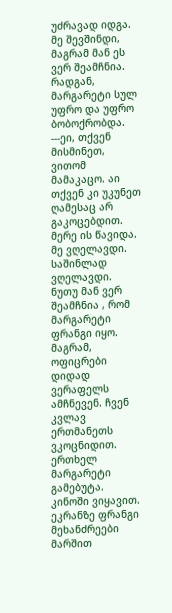უძრავად იდგა. მე შევშინდი, მაგრამ მან ეს ვერ შეამჩნია. რადგან, მარგარეტი სულ უფრო და უფრო ბობოქრობდა.
---ეი, თქვენ მისმინეთ, ვითომ მამაკაცო. აი თქვენ კი უკუნეთ ღამესაც არ გაკოცებდით. მერე ის წავიდა. მე ვღელავდი. საშინლად ვღელავდი. ნუთუ მან ვერ შეამჩნია , რომ მარგარეტი ფრანგი იყო. მაგრამ, ოფიცრები დიდად ვერაფელს ამჩნევენ. ჩვენ კვლავ ერთმანეთს ვკოცნიდით.
ერთხელ მარგარეტი გამებუტა.
კინოში ვიყავით. ეკრანზე ფრანგი მეხანძრეები მარშით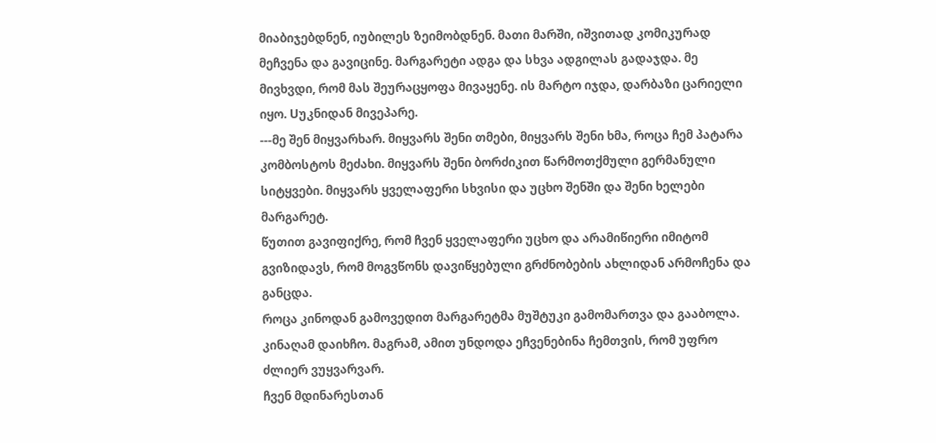მიაბიჯებდნენ, იუბილეს ზეიმობდნენ. მათი მარში, იშვითად კომიკურად მეჩვენა და გავიცინე. მარგარეტი ადგა და სხვა ადგილას გადაჯდა. მე მივხვდი, რომ მას შეურაცყოფა მივაყენე. ის მარტო იჯდა, დარბაზი ცარიელი იყო. Uუკნიდან მივეპარე.
---მე შენ მიყვარხარ. მიყვარს შენი თმები, მიყვარს შენი ხმა, როცა ჩემ პატარა კომბოსტოს მეძახი. მიყვარს შენი ბორძიკით წარმოთქმული გერმანული სიტყვები. მიყვარს ყველაფერი სხვისი და უცხო შენში და შენი ხელები მარგარეტ.
წუთით გავიფიქრე, რომ ჩვენ ყველაფერი უცხო და არამიწიერი იმიტომ გვიზიდავს, რომ მოგვწონს დავიწყებული გრძნობების ახლიდან არმოჩენა და განცდა.
როცა კინოდან გამოვედით მარგარეტმა მუშტუკი გამომართვა და გააბოლა. კინაღამ დაიხჩო. მაგრამ, ამით უნდოდა ეჩვენებინა ჩემთვის, რომ უფრო ძლიერ ვუყვარვარ.
ჩვენ მდინარესთან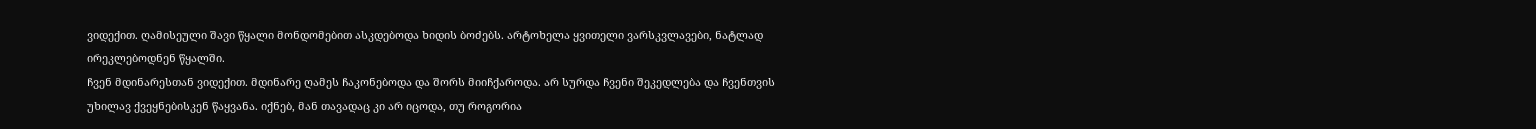ვიდექით. ღამისეული შავი წყალი მონდომებით ასკდებოდა ხიდის ბოძებს. არტოხელა ყვითელი ვარსკვლავები, ნატლად ირეკლებოდნენ წყალში.
ჩვენ მდინარესთან ვიდექით. მდინარე ღამეს ჩაკონებოდა და შორს მიიჩქაროდა. არ სურდა ჩვენი შეკედლება და ჩვენთვის უხილავ ქვეყნებისკენ წაყვანა. იქნებ, მან თავადაც კი არ იცოდა, თუ როგორია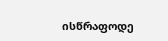ისწრაფოდე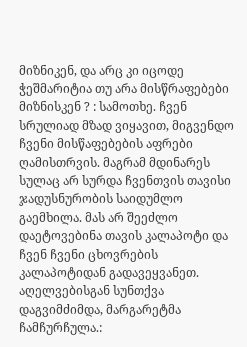მიზნიკენ, და არც კი იცოდე ჭეშმარიტია თუ არა მისწრაფებები მიზნისკენ ? : სამოთხე. ჩვენ სრულიად მზად ვიყავით, მიგვენდო ჩვენი მისწაფებების აფრები ღამისთრვის. მაგრამ მდინარეს სულაც არ სურდა ჩვენთვის თავისი ჯადუსნურობის საიდუმლო გაემხილა. მას არ შეეძლო დაეტოვებინა თავის კალაპოტი და ჩვენ ჩვენი ცხოვრების კალაპოტიდან გადავეყვანეთ.
აღელვებისგან სუნთქვა დაგვიმძიმდა, მარგარეტმა ჩამჩურჩულა.: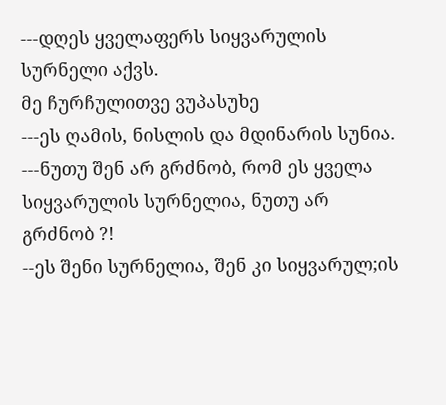---დღეს ყველაფერს სიყვარულის სურნელი აქვს.
მე ჩურჩულითვე ვუპასუხე
---ეს ღამის, ნისლის და მდინარის სუნია.
---ნუთუ შენ არ გრძნობ, რომ ეს ყველა სიყვარულის სურნელია, ნუთუ არ გრძნობ ?!
--ეს შენი სურნელია, შენ კი სიყვარულ;ის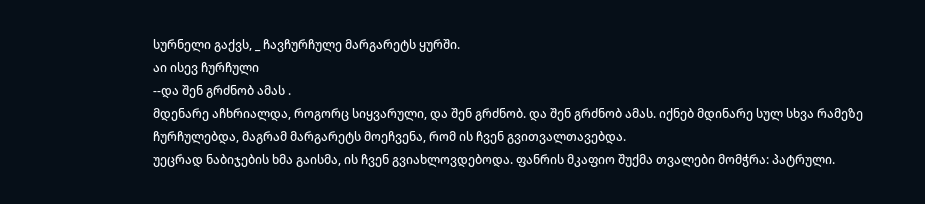სურნელი გაქვს, _ ჩავჩურჩულე მარგარეტს ყურში.
აი ისევ ჩურჩული
--და შენ გრძნობ ამას .
მდენარე აჩხრიალდა, როგორც სიყვარული, და შენ გრძნობ. და შენ გრძნობ ამას. იქნებ მდინარე სულ სხვა რამეზე ჩურჩულებდა, მაგრამ მარგარეტს მოეჩვენა, რომ ის ჩვენ გვითვალთავებდა.
უეცრად ნაბიჯების ხმა გაისმა, ის ჩვენ გვიახლოვდებოდა. ფანრის მკაფიო შუქმა თვალები მომჭრა: პატრული.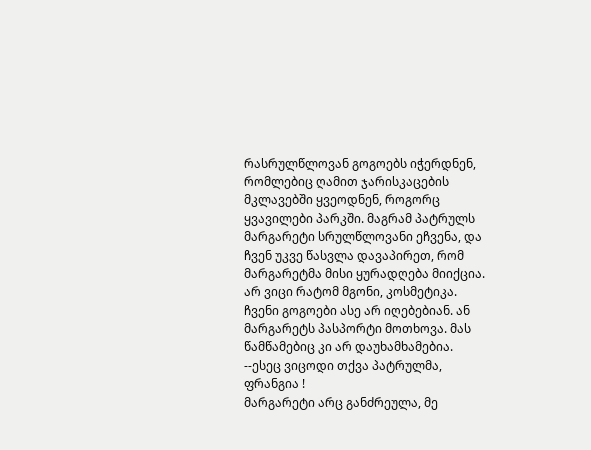რასრულწლოვან გოგოებს იჭერდნენ, რომლებიც ღამით ჯარისკაცების მკლავებში ყვეოდნენ, როგორც ყვავილები პარკში. მაგრამ პატრულს მარგარეტი სრულწლოვანი ეჩვენა, და ჩვენ უკვე წასვლა დავაპირეთ, რომ მარგარეტმა მისი ყურადღება მიიქცია. არ ვიცი რატომ მგონი, კოსმეტიკა. ჩვენი გოგოები ასე არ იღებებიან. ან მარგარეტს პასპორტი მოთხოვა. მას წამწამებიც კი არ დაუხამხამებია.
--ესეც ვიცოდი თქვა პატრულმა, ფრანგია !
მარგარეტი არც განძრეულა, მე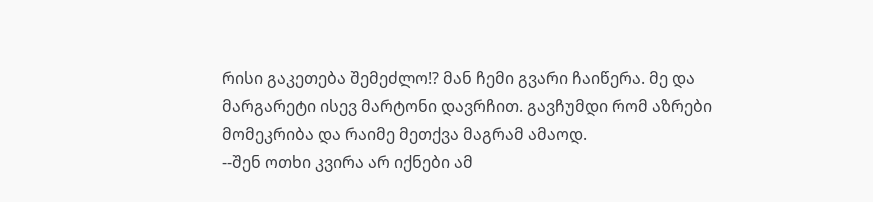რისი გაკეთება შემეძლო!? მან ჩემი გვარი ჩაიწერა. მე და მარგარეტი ისევ მარტონი დავრჩით. გავჩუმდი რომ აზრები მომეკრიბა და რაიმე მეთქვა მაგრამ ამაოდ.
--შენ ოთხი კვირა არ იქნები ამ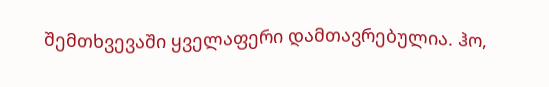შემთხვევაში ყველაფერი დამთავრებულია. ჰო,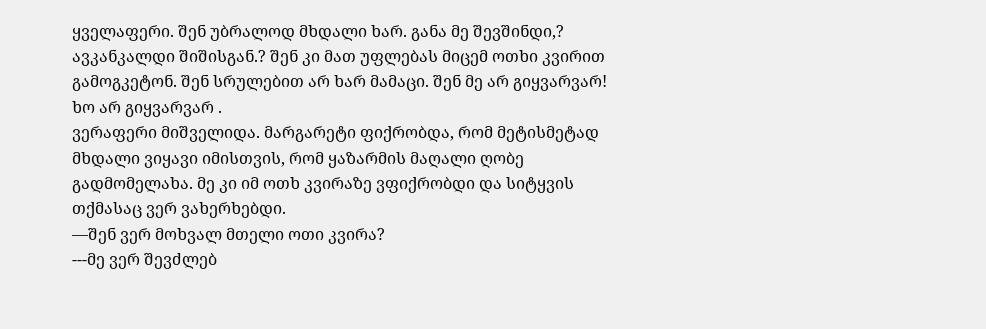ყველაფერი. შენ უბრალოდ მხდალი ხარ. განა მე შევშინდი,? ავკანკალდი შიშისგან.? შენ კი მათ უფლებას მიცემ ოთხი კვირით გამოგკეტონ. შენ სრულებით არ ხარ მამაცი. შენ მე არ გიყვარვარ! ხო არ გიყვარვარ .
ვერაფერი მიშველიდა. მარგარეტი ფიქრობდა, რომ მეტისმეტად მხდალი ვიყავი იმისთვის, რომ ყაზარმის მაღალი ღობე გადმომელახა. მე კი იმ ოთხ კვირაზე ვფიქრობდი და სიტყვის თქმასაც ვერ ვახერხებდი.
—შენ ვერ მოხვალ მთელი ოთი კვირა?
---მე ვერ შევძლებ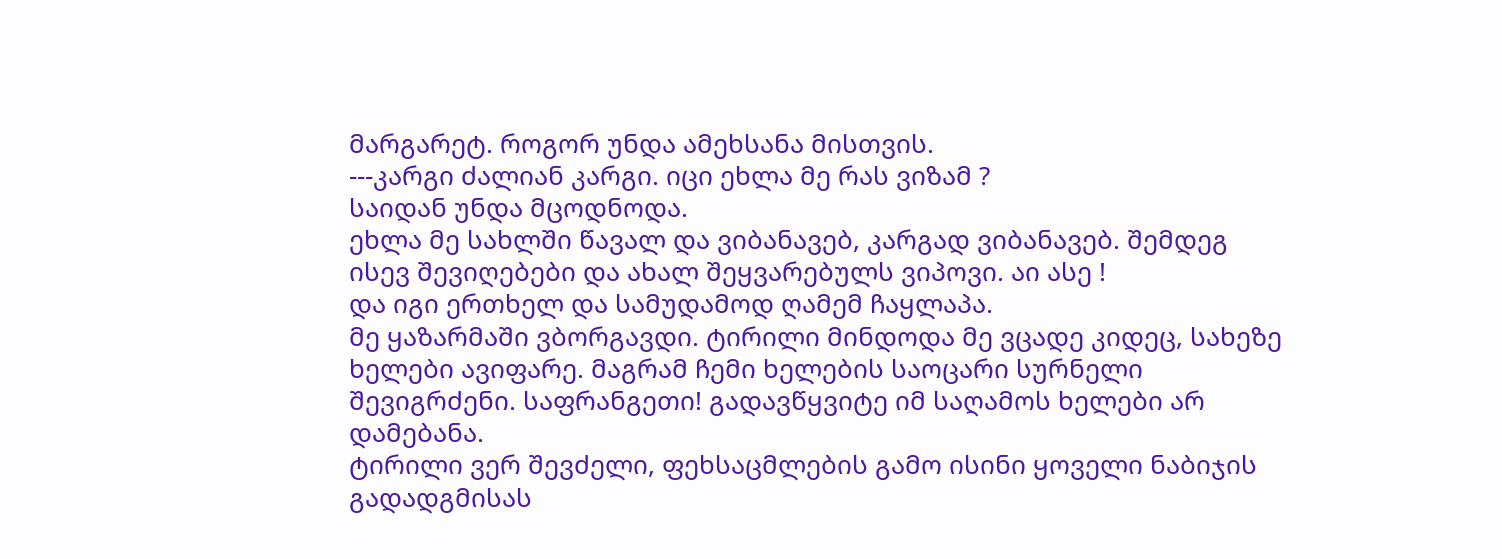მარგარეტ. როგორ უნდა ამეხსანა მისთვის.
---კარგი ძალიან კარგი. იცი ეხლა მე რას ვიზამ ?
საიდან უნდა მცოდნოდა.
ეხლა მე სახლში წავალ და ვიბანავებ, კარგად ვიბანავებ. შემდეგ ისევ შევიღებები და ახალ შეყვარებულს ვიპოვი. აი ასე !
და იგი ერთხელ და სამუდამოდ ღამემ ჩაყლაპა.
მე ყაზარმაში ვბორგავდი. ტირილი მინდოდა მე ვცადე კიდეც, სახეზე ხელები ავიფარე. მაგრამ ჩემი ხელების საოცარი სურნელი შევიგრძენი. საფრანგეთი! გადავწყვიტე იმ საღამოს ხელები არ დამებანა.
ტირილი ვერ შევძელი, ფეხსაცმლების გამო ისინი ყოველი ნაბიჯის გადადგმისას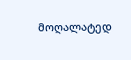მოღალატედ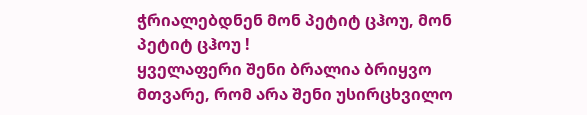ჭრიალებდნენ მონ პეტიტ ცჰოუ, მონ პეტიტ ცჰოუ !
ყველაფერი შენი ბრალია ბრიყვო მთვარე, რომ არა შენი უსირცხვილო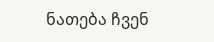ნათება ჩვენ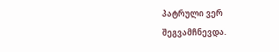პატრული ვერ შეგვამჩნევდა.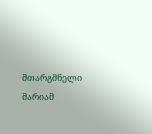მთარგმნელი მარიამ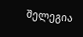შელეგია